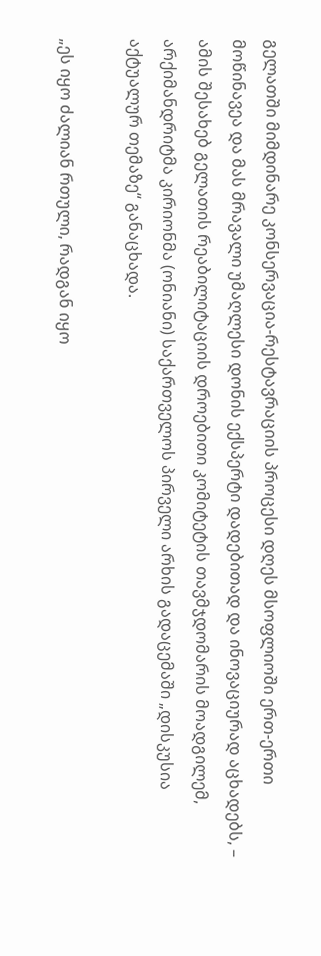გელათში მიმდინარე კონსერვაცია-რესტავრაციის პროცესი დღეს მსოფლიოში ერთ-ერთი მოწინავეა და მას მრავალი უმაღლესი დონის ექსპერტი დადებითად და ინოვაციურად აცხადებს, – ამის შესახებ გელათის რეაბილიტაციის დროებითი კომიტეტის თავმჯდომარის მოადგილემ, არქიმანდრიტმა კირიონმა (ონიანი) საქართველოს პირველი არხის გადაცემაში „დისკუსია აქტუალურ თემაზე“ განაცხადა.

„ეს იყო ძალიან რთული, რადგან იყო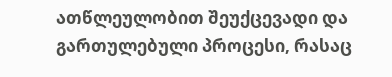ათწლეულობით შეუქცევადი და გართულებული პროცესი, რასაც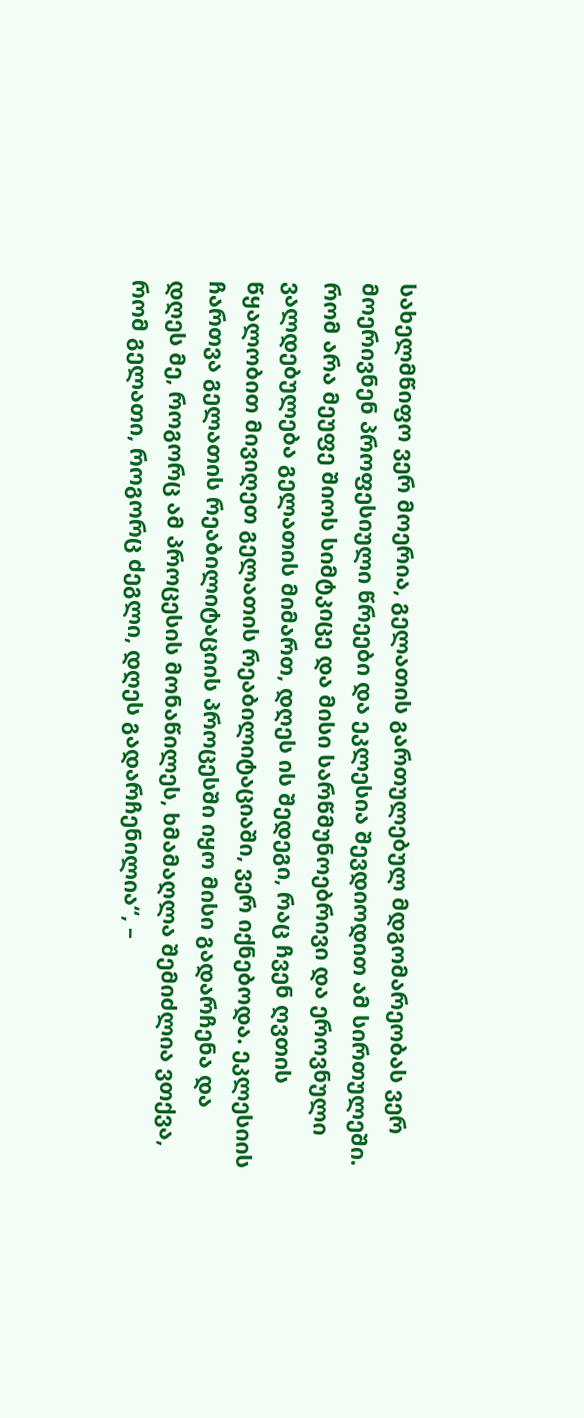სახელმწიფო ვერ მოერია, გელათის გართულებულ მდგომარეობას ვერ მოერივნენ პროფესიული წრეები და ეკლესია შევდიოდით ამ სირთულეში. რომ არა მეუფე შიოს სიმტკიცე და მისი სარწმუნოებრივი და ეროვნული ვალდებულება გელათის მიმართ, დღეს ის შედეგი, რაც ჩვენ ღვთის წყალობით მივიღეთ გელათის რეაბილიტაციაში, ვერ იქნებოდა. ეკლესიის ჩართვა გელათის რეაბილიტაციის პროცესში იყო მისი გადარჩენა და დღეს მე, როგორც ამ პროცესის მონაწილეს, ხმამაღლა შემიძლია ვთქვა, რომ გელათი, როგორც ძეგლი, დღეს გადარჩენილია“, –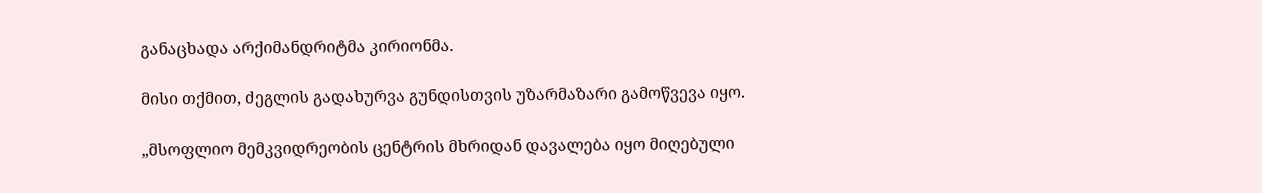განაცხადა არქიმანდრიტმა კირიონმა.

მისი თქმით, ძეგლის გადახურვა გუნდისთვის უზარმაზარი გამოწვევა იყო.

„მსოფლიო მემკვიდრეობის ცენტრის მხრიდან დავალება იყო მიღებული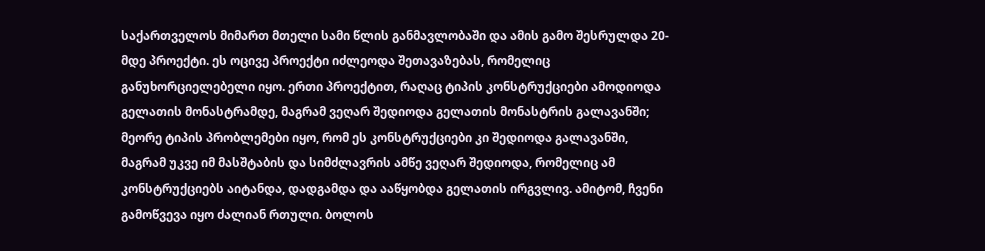საქართველოს მიმართ მთელი სამი წლის განმავლობაში და ამის გამო შესრულდა 20-მდე პროექტი. ეს ოცივე პროექტი იძლეოდა შეთავაზებას, რომელიც განუხორციელებელი იყო. ერთი პროექტით, რაღაც ტიპის კონსტრუქციები ამოდიოდა გელათის მონასტრამდე, მაგრამ ვეღარ შედიოდა გელათის მონასტრის გალავანში; მეორე ტიპის პრობლემები იყო, რომ ეს კონსტრუქციები კი შედიოდა გალავანში, მაგრამ უკვე იმ მასშტაბის და სიმძლავრის ამწე ვეღარ შედიოდა, რომელიც ამ კონსტრუქციებს აიტანდა, დადგამდა და ააწყობდა გელათის ირგვლივ. ამიტომ, ჩვენი გამოწვევა იყო ძალიან რთული. ბოლოს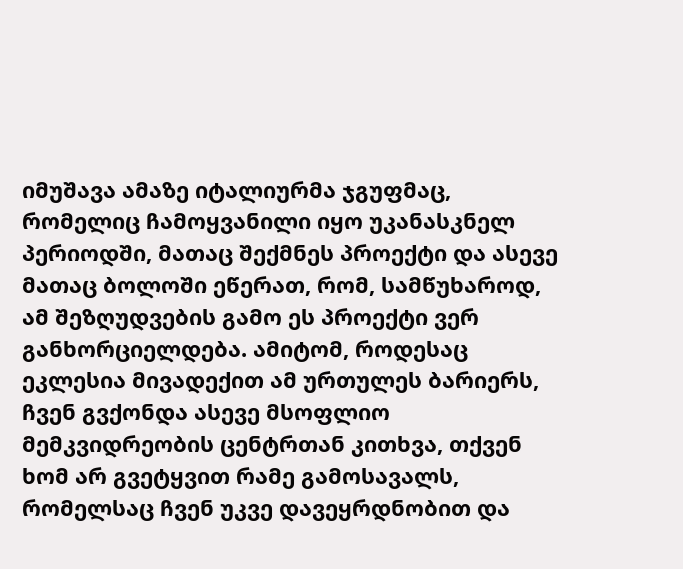იმუშავა ამაზე იტალიურმა ჯგუფმაც, რომელიც ჩამოყვანილი იყო უკანასკნელ პერიოდში, მათაც შექმნეს პროექტი და ასევე მათაც ბოლოში ეწერათ, რომ, სამწუხაროდ, ამ შეზღუდვების გამო ეს პროექტი ვერ განხორციელდება. ამიტომ, როდესაც ეკლესია მივადექით ამ ურთულეს ბარიერს, ჩვენ გვქონდა ასევე მსოფლიო მემკვიდრეობის ცენტრთან კითხვა, თქვენ ხომ არ გვეტყვით რამე გამოსავალს, რომელსაც ჩვენ უკვე დავეყრდნობით და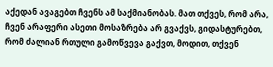აქედან ავაგებთ ჩვენს ამ საქმიანობას. მათ თქვეს, რომ არა, ჩვენ არაფერი ასეთი მოსაზრება არ გვაქვს, გიდასტურებთ, რომ ძალიან რთული გამოწვევა გაქვთ, მოდით, თქვენ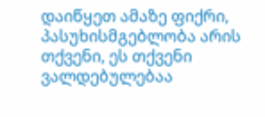დაიწყეთ ამაზე ფიქრი, პასუხისმგებლობა არის თქვენი, ეს თქვენი ვალდებულებაა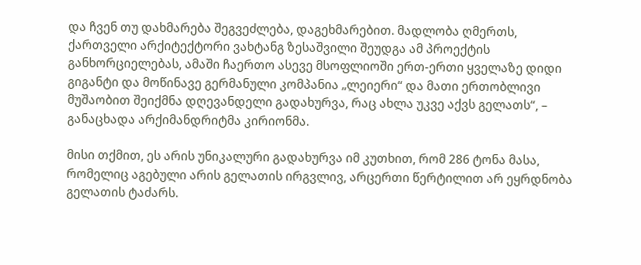და ჩვენ თუ დახმარება შეგვეძლება, დაგეხმარებით. მადლობა ღმერთს, ქართველი არქიტექტორი ვახტანგ ზესაშვილი შეუდგა ამ პროექტის განხორციელებას, ამაში ჩაერთო ასევე მსოფლიოში ერთ-ერთი ყველაზე დიდი გიგანტი და მოწინავე გერმანული კომპანია „ლეიერი“ და მათი ერთობლივი მუშაობით შეიქმნა დღევანდელი გადახურვა, რაც ახლა უკვე აქვს გელათს“, – განაცხადა არქიმანდრიტმა კირიონმა.

მისი თქმით, ეს არის უნიკალური გადახურვა იმ კუთხით, რომ 286 ტონა მასა, რომელიც აგებული არის გელათის ირგვლივ, არცერთი წერტილით არ ეყრდნობა გელათის ტაძარს.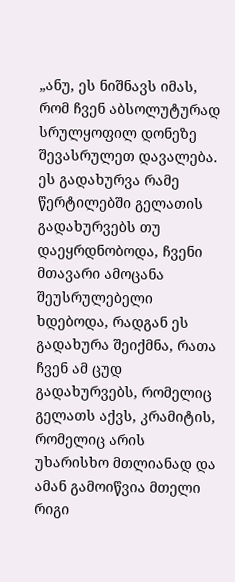„ანუ, ეს ნიშნავს იმას, რომ ჩვენ აბსოლუტურად სრულყოფილ დონეზე შევასრულეთ დავალება. ეს გადახურვა რამე წერტილებში გელათის გადახურვებს თუ დაეყრდნობოდა, ჩვენი მთავარი ამოცანა შეუსრულებელი ხდებოდა, რადგან ეს გადახურა შეიქმნა, რათა ჩვენ ამ ცუდ გადახურვებს, რომელიც გელათს აქვს, კრამიტის, რომელიც არის უხარისხო მთლიანად და ამან გამოიწვია მთელი რიგი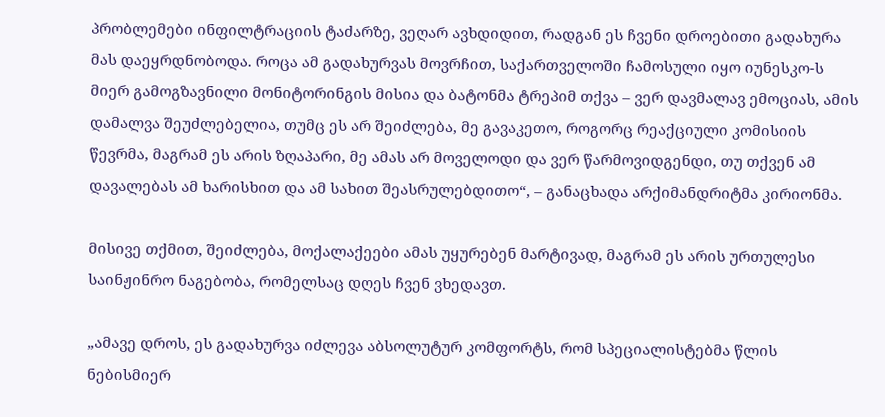პრობლემები ინფილტრაციის ტაძარზე, ვეღარ ავხდიდით, რადგან ეს ჩვენი დროებითი გადახურა მას დაეყრდნობოდა. როცა ამ გადახურვას მოვრჩით, საქართველოში ჩამოსული იყო იუნესკო-ს მიერ გამოგზავნილი მონიტორინგის მისია და ბატონმა ტრეპიმ თქვა – ვერ დავმალავ ემოციას, ამის დამალვა შეუძლებელია, თუმც ეს არ შეიძლება, მე გავაკეთო, როგორც რეაქციული კომისიის წევრმა, მაგრამ ეს არის ზღაპარი, მე ამას არ მოველოდი და ვერ წარმოვიდგენდი, თუ თქვენ ამ დავალებას ამ ხარისხით და ამ სახით შეასრულებდითო“, – განაცხადა არქიმანდრიტმა კირიონმა.

მისივე თქმით, შეიძლება, მოქალაქეები ამას უყურებენ მარტივად, მაგრამ ეს არის ურთულესი საინჟინრო ნაგებობა, რომელსაც დღეს ჩვენ ვხედავთ.

„ამავე დროს, ეს გადახურვა იძლევა აბსოლუტურ კომფორტს, რომ სპეციალისტებმა წლის ნებისმიერ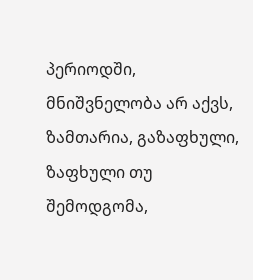პერიოდში, მნიშვნელობა არ აქვს, ზამთარია, გაზაფხული, ზაფხული თუ შემოდგომა,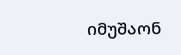იმუშაონ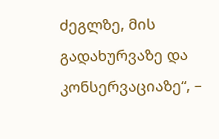ძეგლზე, მის გადახურვაზე და კონსერვაციაზე“, –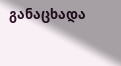განაცხადა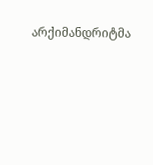არქიმანდრიტმა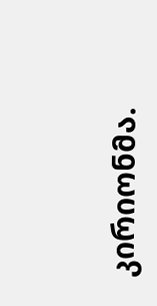კირიონმა.